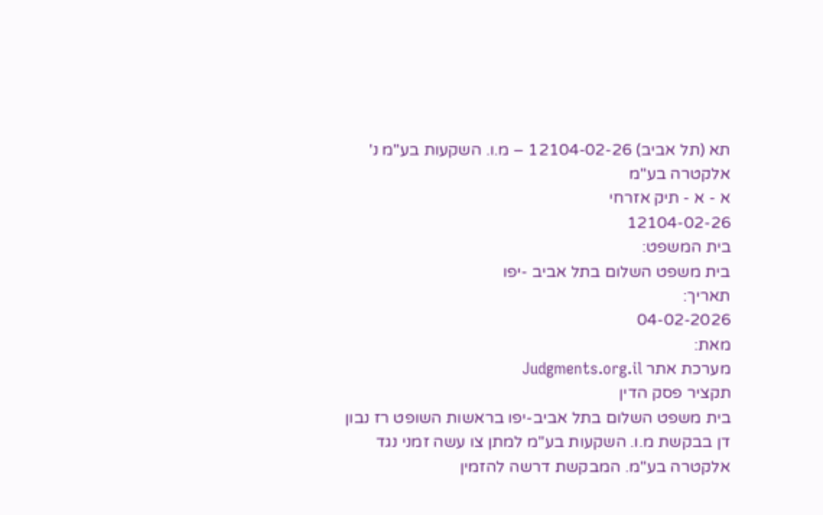תא (תל אביב) 12104-02-26 – מ.ו. השקעות בע"מ נ' אלקטרה בע"מ
א - א - תיק אזרחי
12104-02-26
בית המשפט:
בית משפט השלום בתל אביב -יפו
תאריך:
04-02-2026
מאת:
מערכת אתר Judgments.org.il
תקציר פסק הדין
בית משפט השלום בתל אביב-יפו בראשות השופט רז נבון דן בבקשת מ.ו. השקעות בע"מ למתן צו עשה זמני נגד אלקטרה בע"מ. המבקשת דרשה להזמין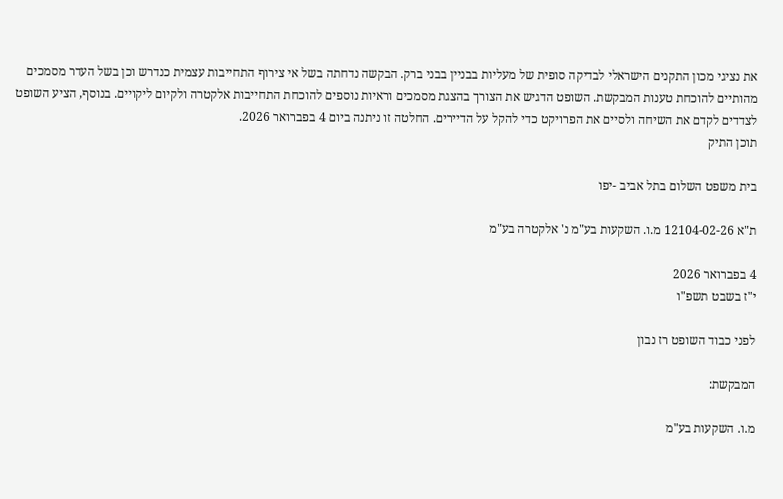את נציגי מכון התקנים הישראלי לבדיקה סופית של מעליות בבניין בבני ברק. הבקשה נדחתה בשל אי צירוף התחייבות עצמית כנדרש וכן בשל העדר מסמכים מהותיים להוכחת טענות המבקשת. השופט הדגיש את הצורך בהצגת מסמכים וראיות נוספים להוכחת התחייבות אלקטרה ולקיום ליקויים. בנוסף, הציע השופט לצדדים לקדם את השיחה ולסיים את הפרויקט כדי להקל על הדיירים. החלטה זו ניתנה ביום 4 בפברואר 2026.
תוכן התיק

בית משפט השלום בתל אביב -יפו

ת"א 12104-02-26 מ.ו. השקעות בע"מ נ' אלקטרה בע"מ

4 בפברואר 2026
י"ז בשבט תשפ"ו

לפני כבוד השופט רז נבון

המבקשת:

מ.ו. השקעות בע"מ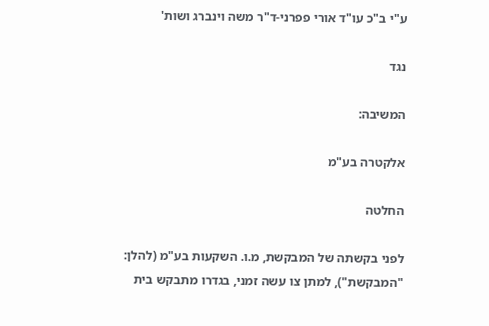ע"י ב"כ עו"ד אורי פפרני-ד"ר משה וינברג ושות'

נגד

המשיבה:

אלקטרה בע"מ

החלטה

לפני בקשתה של המבקשת, מ.ו. השקעות בע"מ (להלן: "המבקשת"), למתן צו עשה זמני, בגדרו מתבקש בית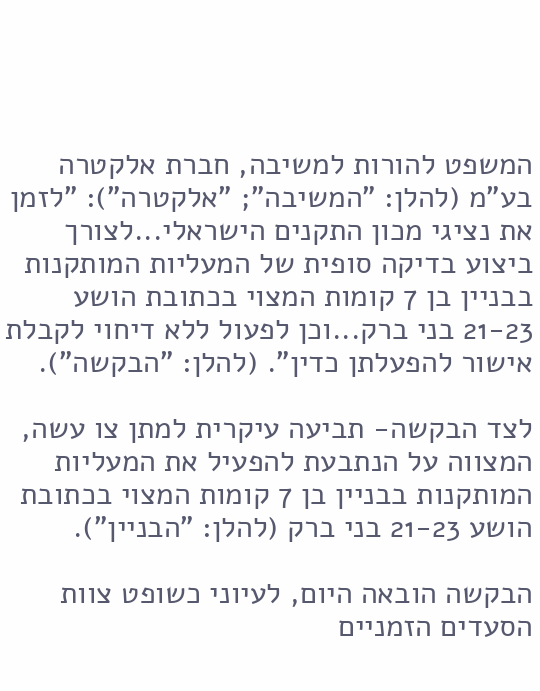המשפט להורות למשיבה, חברת אלקטרה בע"מ (להלן: "המשיבה"; "אלקטרה"): "לזמן את נציגי מכון התקנים הישראלי...לצורך ביצוע בדיקה סופית של המעליות המותקנות בבניין בן 7 קומות המצוי בכתובת הושע 21-23 בני ברק...וכן לפעול ללא דיחוי לקבלת אישור להפעלתן כדין". (להלן: "הבקשה").

לצד הבקשה- תביעה עיקרית למתן צו עשה, המצווה על הנתבעת להפעיל את המעליות המותקנות בבניין בן 7 קומות המצוי בכתובת הושע 21-23 בני ברק (להלן: "הבניין").

הבקשה הובאה היום, לעיוני כשופט צוות הסעדים הזמניים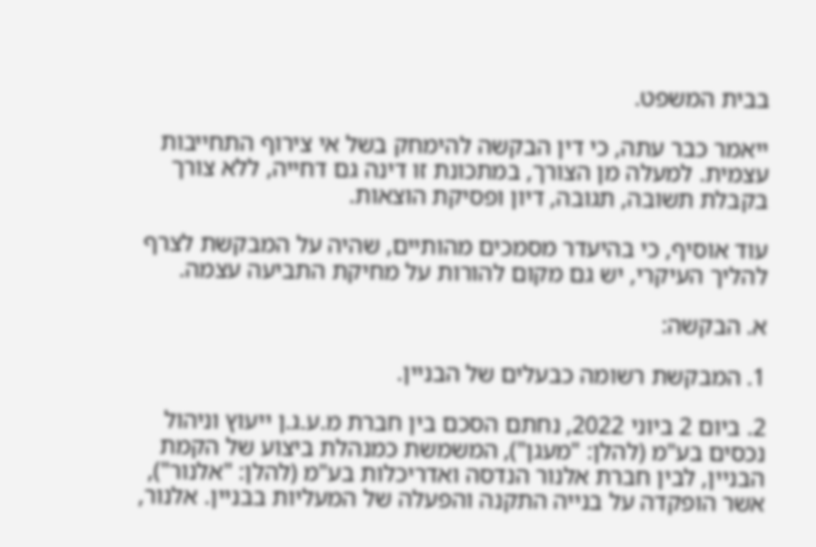בבית המשפט.

ייאמר כבר עתה, כי דין הבקשה להימחק בשל אי צירוף התחייבות עצמית. למעלה מן הצורך, במתכונת זו דינה גם דחייה, ללא צורך בקבלת תשובה, תגובה, דיון ופסיקת הוצאות.

עוד אוסיף, כי בהיעדר מסמכים מהותיים, שהיה על המבקשת לצרף להליך העיקרי, יש גם מקום להורות על מחיקת התביעה עצמה.

א. הבקשה:

1. המבקשת רשומה כבעלים של הבניין.

2. ביום 2 ביוני 2022, נחתם הסכם בין חברת מ.ע.ג.ן ייעוץ וניהול נכסים בע"מ (להלן: "מעגן"), המשמשת כמנהלת ביצוע של הקמת הבניין, לבין חברת אלנור הנדסה ואדריכלות בע"מ (להלן: "אלנור"), אשר הופקדה על בנייה התקנה והפעלה של המעליות בבניין. אלנור,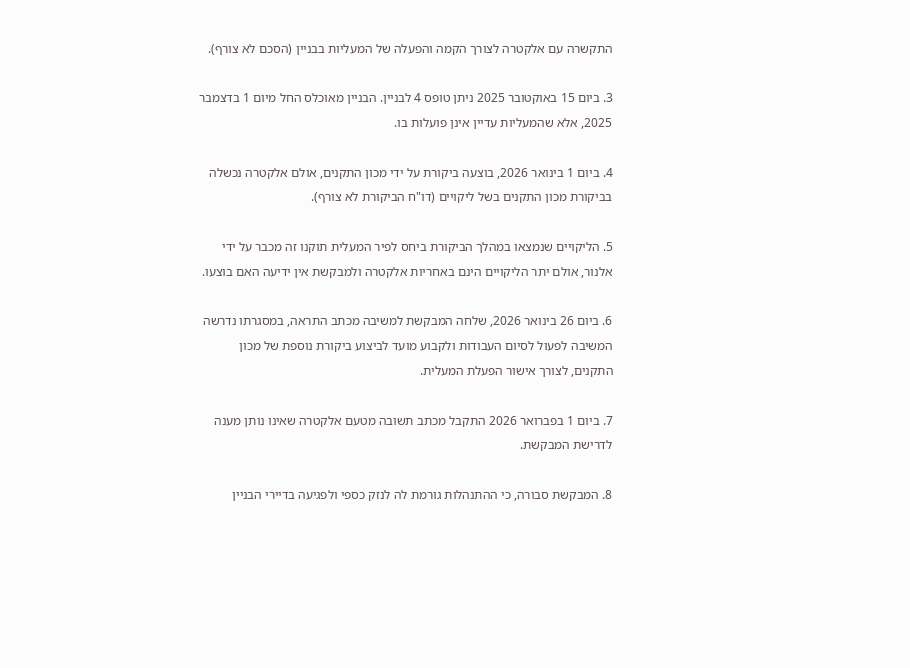התקשרה עם אלקטרה לצורך הקמה והפעלה של המעליות בבניין (הסכם לא צורף).

3. ביום 15 באוקטובר 2025 ניתן טופס 4 לבניין. הבניין מאוכלס החל מיום 1 בדצמבר 2025, אלא שהמעליות עדיין אינן פועלות בו.

4. ביום 1 בינואר 2026, בוצעה ביקורת על ידי מכון התקנים, אולם אלקטרה נכשלה בביקורת מכון התקנים בשל ליקויים (דו"ח הביקורת לא צורף).

5. הליקויים שנמצאו במהלך הביקורת ביחס לפיר המעלית תוקנו זה מכבר על ידי אלנור, אולם יתר הליקויים הינם באחריות אלקטרה ולמבקשת אין ידיעה האם בוצעו.

6. ביום 26 בינואר 2026, שלחה המבקשת למשיבה מכתב התראה, במסגרתו נדרשה המשיבה לפעול לסיום העבודות ולקבוע מועד לביצוע ביקורת נוספת של מכון התקנים, לצורך אישור הפעלת המעלית.

7. ביום 1 בפברואר 2026 התקבל מכתב תשובה מטעם אלקטרה שאינו נותן מענה לדרישת המבקשת.

8. המבקשת סבורה, כי ההתנהלות גורמת לה לנזק כספי ולפגיעה בדיירי הבניין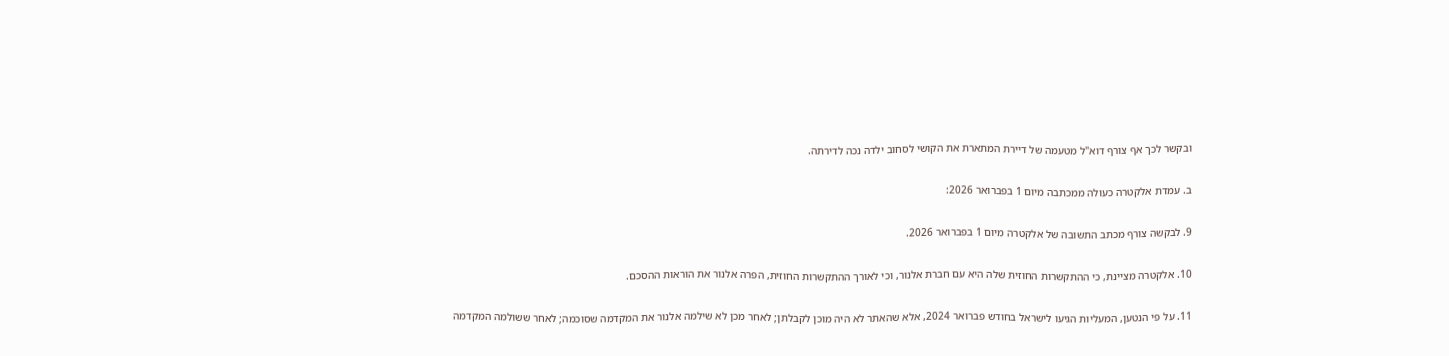ובקשר לכך אף צורף דוא"ל מטעמה של דיירת המתארת את הקושי לסחוב ילדה נכה לדירתה.

ב. עמדת אלקטרה כעולה ממכתבה מיום 1 בפברואר 2026:

9. לבקשה צורף מכתב התשובה של אלקטרה מיום 1 בפברואר 2026.

10. אלקטרה מציינת, כי ההתקשרות החוזית שלה היא עם חברת אלנור, וכי לאורך ההתקשרות החוזית, הפרה אלנור את הוראות ההסכם.

11. על פי הנטען, המעליות הגיעו לישראל בחודש פברואר 2024, אלא שהאתר לא היה מוכן לקבלתן; לאחר מכן לא שילמה אלנור את המקדמה שסוכמה; לאחר ששולמה המקדמה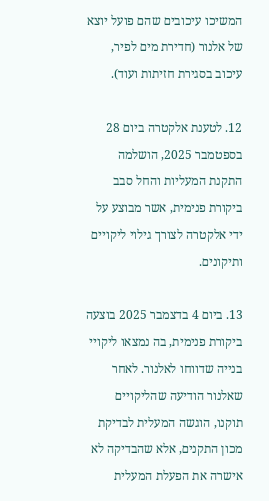המשיכו עיכובים שהם פועל יוצא של אלנור (חדירת מים לפיר, עיכוב בסגירת חזיתות ועוד).

12. לטענת אלקטרה ביום 28 בספטמבר 2025, הושלמה התקנת המעליות והחל סבב ביקורת פנימית, אשר מבוצע על ידי אלקטרה לצורך גילוי ליקויים ותיקונים.

13. ביום 4 בדצמבר 2025 בוצעה ביקורת פנימית, בה נמצאו ליקויי בנייה שדווחו לאלנור. לאחר שאלנור הודיעה שהליקויים תוקנו, הוגשה המעלית לבדיקת מכון התקנים, אלא שהבדיקה לא אישרה את הפעלת המעלית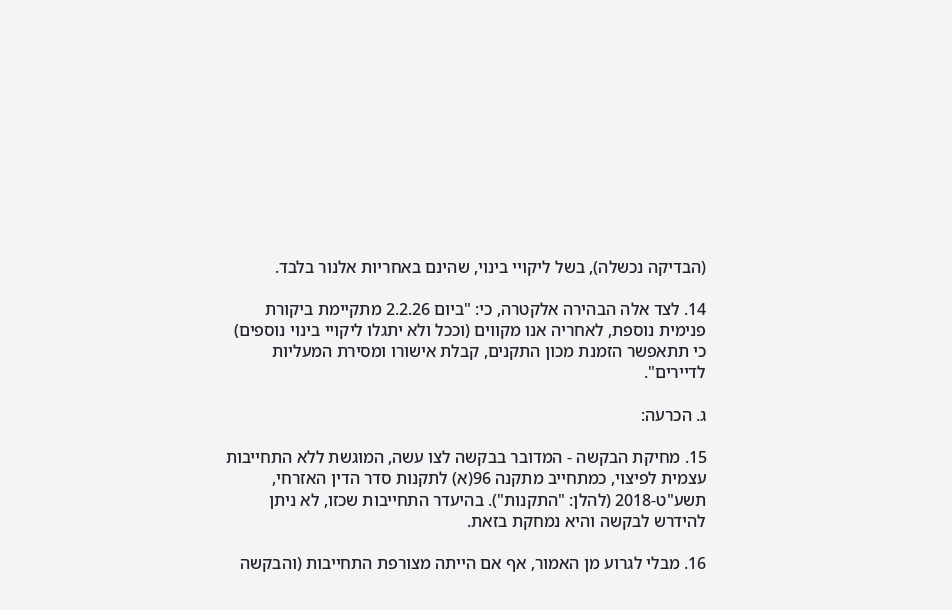(הבדיקה נכשלה), בשל ליקויי בינוי, שהינם באחריות אלנור בלבד.

14. לצד אלה הבהירה אלקטרה, כי: "ביום 2.2.26 מתקיימת ביקורת פנימית נוספת, לאחריה אנו מקווים (וככל ולא יתגלו ליקויי בינוי נוספים) כי תתאפשר הזמנת מכון התקנים, קבלת אישורו ומסירת המעליות לדיירים".

ג. הכרעה:

15. מחיקת הבקשה - המדובר בבקשה לצו עשה, המוגשת ללא התחייבות עצמית לפיצוי, כמתחייב מתקנה 96(א) לתקנות סדר הדין האזרחי, תשע"ט-2018 (להלן: "התקנות"). בהיעדר התחייבות שכזו, לא ניתן להידרש לבקשה והיא נמחקת בזאת.

16. מבלי לגרוע מן האמור, אף אם הייתה מצורפת התחייבות (והבקשה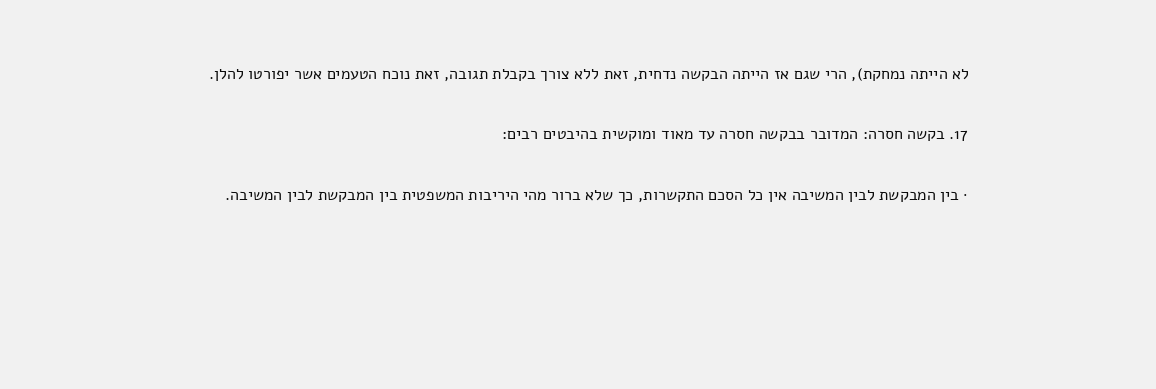לא הייתה נמחקת), הרי שגם אז הייתה הבקשה נדחית, זאת ללא צורך בקבלת תגובה, זאת נוכח הטעמים אשר יפורטו להלן.

17. בקשה חסרה: המדובר בבקשה חסרה עד מאוד ומוקשית בהיבטים רבים:

· בין המבקשת לבין המשיבה אין כל הסכם התקשרות, כך שלא ברור מהי היריבות המשפטית בין המבקשת לבין המשיבה.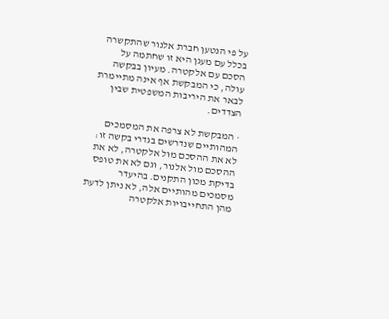על פי הנטען חברת אלנור שהתקשרה בכלל עם מעגן היא זו שחתמה על הסכם עם אלקטרה. מעיון בבקשה עולה, כי המבקשת אף אינה מתיימרת לבאר את היריבות המשפטית שבין הצדדים.

· המבקשת לא צרפה את המסמכים המהותיים שנדרשים בגדרי בקשה זו: לא את ההסכם מול אלקטרה, לא את ההסכם מול אלנור, וגם לא את טופס בדיקת מכון התקנים. בהיעדר מסמכים מהותיים אלה, לא ניתן לדעת מהן התחייבויות אלקטרה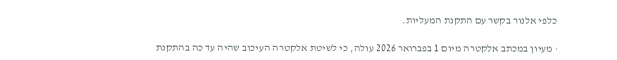כלפי אלנור בקשר עם התקנת המעליות.

· מעיון במכתב אלקטרה מיום 1 בפברואר 2026 עולה, כי לשיטת אלקטרה העיכוב שהיה עד כה בהתקנת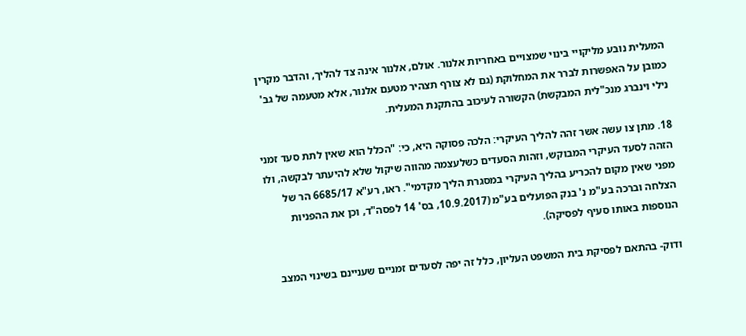המעלית נובע מליקויי בינוי שמצויים באחריות אלנור. אולם, אלנור אינה צד להליך, והדבר מקרין כמובן על האפשרות לברר את המחלוקת (גם לא צורף תצהיר מטעם אלנור, אלא מטעמה של גב' נילי וינברג מנכ"לית המבקשת) הקשורה לעיכוב בהתקנת המעלית.

18. מתן צו עשה אשר זהה להליך העיקרי: הלכה פסוקה היא, כי: "הכלל הוא שאין לתת סעד זמני הזהה לסעד העיקרי המבוקש, וזהות הסעדים כשלעצמה מהווה שיקול שלא להיעתר לבקשה, ולו מפני שאין מקום להכריע בהליך העיקרי במסגרת הליך מקדמי". ראו, רע"א 6685/17 הר של הצלחה וברכה בע"מ נ' בנק הפועלים בע"מ (10.9.2017, בס' 14 לפסה"ד, וכן את ההפניות הנוספות באותו סעיף לפסיקה).

ודוק- בהתאם לפסיקת בית המשפט העליון, כלל זה יפה לסעדים זמניים שעניינם בשינוי המצב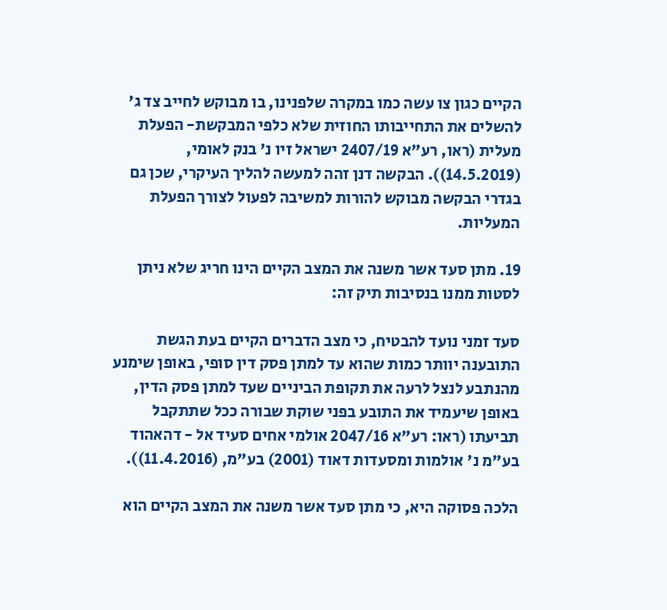הקיים כגון צו עשה כמו במקרה שלפנינו, בו מבוקש לחייב צד ג' להשלים את התחייבותו החוזית שלא כלפי המבקשת- הפעלת מעלית (ראו, רע"א 2407/19 ישראל זיו נ' בנק לאומי, (14.5.2019)). הבקשה דנן זהה למעשה להליך העיקרי, שכן גם בגדרי הבקשה מבוקש להורות למשיבה לפעול לצורך הפעלת המעליות.

19. מתן סעד אשר משנה את המצב הקיים הינו חריג שלא ניתן לסטות ממנו בנסיבות תיק זה:

סעד זמני נועד להבטיח, כי מצב הדברים הקיים בעת הגשת התובענה יוותר כמות שהוא עד למתן פסק דין סופי, באופן שימנע מהנתבע לנצל לרעה את תקופת הביניים שעד למתן פסק הדין, באופן שיעמיד את התובע בפני שוקת שבורה ככל שתתקבל תביעתו (ראו: רע"א 2047/16 אולמי אחים סעיד אל - דהאהוד בע"מ נ' אולמות ומסעדות דאוד (2001) בע"מ, (11.4.2016)).

הלכה פסוקה היא, כי מתן סעד אשר משנה את המצב הקיים הוא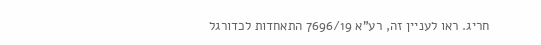חריג. ראו לעניין זה, רע"א 7696/19 התאחדות לכדורגל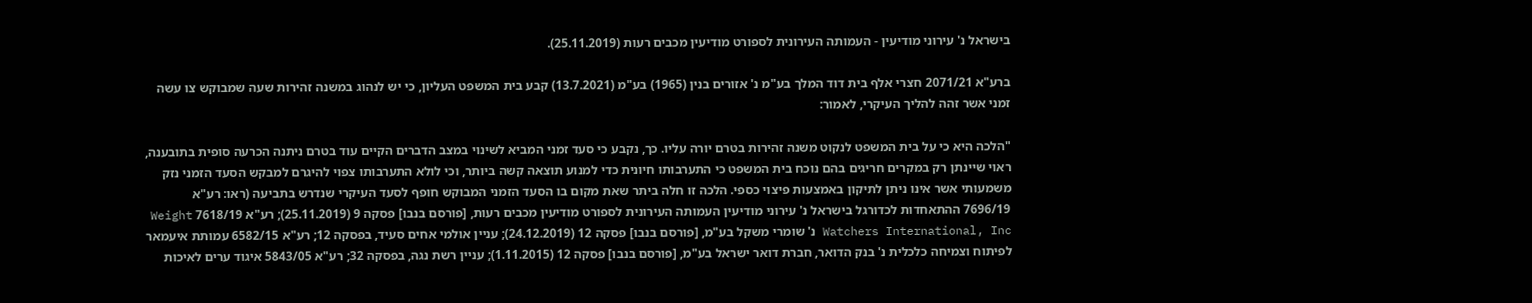בישראל נ' עירוני מודיעין - העמותה העירונית לספורט מודיעין מכבים רעות (25.11.2019).

ברע"א 2071/21 חצרי אלף בית דוד המלך בע"מ נ' אזורים בנין (1965) בע"מ (13.7.2021) קבע בית המשפט העליון, כי יש לנהוג במשנה זהירות שעה שמבוקש צו עשה זמני אשר זהה להליך העיקרי, לאמור:

"הלכה היא כי על בית המשפט לנקוט משנה זהירות בטרם יורה עליו. כך, נקבע כי סעד זמני המביא לשינוי במצב הדברים הקיים עוד בטרם ניתנה הכרעה סופית בתובענה, ראוי שיינתן רק במקרים חריגים בהם נוכח בית המשפט כי התערבותו חיונית כדי למנוע תוצאה קשה ביותר, וכי לולא התערבותו צפוי להיגרם למבקש הסעד הזמני נזק משמעותי אשר אינו ניתן לתיקון באמצעות פיצוי כספי. הלכה זו חלה ביתר שאת מקום בו הסעד הזמני המבוקש חופף לסעד העיקרי שנדרש בתביעה (ראו: רע"א 7696/19 ההתאחדות לכדורגל בישראל נ' עירוני מודיעין העמותה העירונית לספורט מודיעין מכבים רעות, [פורסם בנבו] פסקה 9 (25.11.2019); רע"א 7618/19 Weight Watchers International, Inc נ' שומרי משקל בע"מ, [פורסם בנבו] פסקה 12 (24.12.2019); עניין אולמי אחים סעיד, בפסקה 12; רע"א 6582/15 עמותת איעמאר לפיתוח וצמיחה כלכלית נ' בנק הדואר, חברת דואר ישראל בע"מ, [פורסם בנבו] פסקה 12 (1.11.2015); עניין רשת נגה, בפסקה 32; רע"א 5843/05 איגוד ערים לאיכות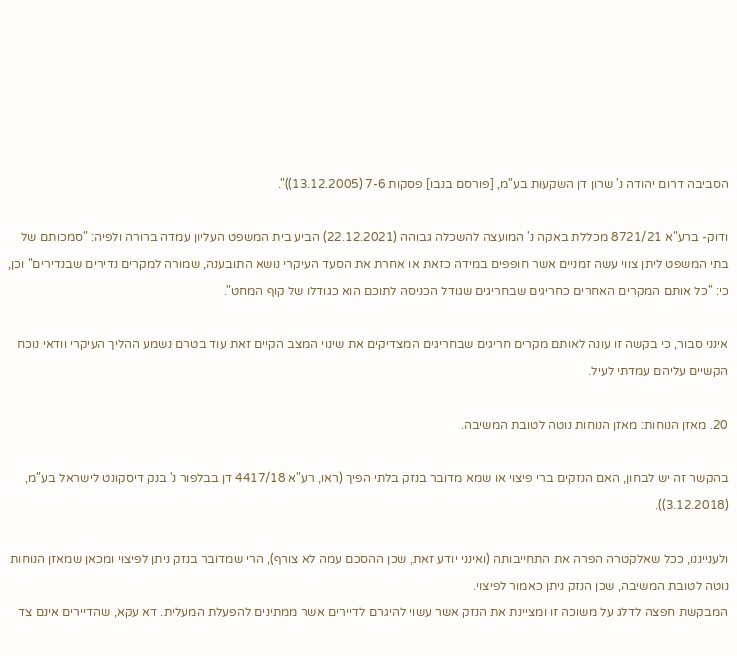הסביבה דרום יהודה נ' שרון דן השקעות בע"מ, [פורסם בנבו] פסקות 7-6 (13.12.2005))".

ודוק- ברע"א 8721/21 מכללת באקה נ' המועצה להשכלה גבוהה (22.12.2021) הביע בית המשפט העליון עמדה ברורה ולפיה: "סמכותם של בתי המשפט ליתן צווי עשה זמניים אשר חופפים במידה כזאת או אחרת את הסעד העיקרי נושא התובענה, שמורה למקרים נדירים שבנדירים" וכן, כי: "כל אותם המקרים האחרים כחריגים שבחריגים שגודל הכניסה לתוכם הוא כגודלו של קוף המחט".

אינני סבור, כי בקשה זו עונה לאותם מקרים חריגים שבחריגים המצדיקים את שינוי המצב הקיים זאת עוד בטרם נשמע ההליך העיקרי וודאי נוכח הקשיים עליהם עמדתי לעיל.

20. מאזן הנוחות: מאזן הנוחות נוטה לטובת המשיבה.

בהקשר זה יש לבחון, האם הנזקים ברי פיצוי או שמא מדובר בנזק בלתי הפיך (ראו, רע"א 4417/18 דן בבלפור נ' בנק דיסקונט לישראל בע"מ, (3.12.2018)).

ולענייננו, ככל שאלקטרה הפרה את התחייבותה (ואינני יודע זאת, שכן ההסכם עמה לא צורף), הרי שמדובר בנזק ניתן לפיצוי ומכאן שמאזן הנוחות נוטה לטובת המשיבה, שכן הנזק ניתן כאמור לפיצוי.
המבקשת חפצה לדלג על משוכה זו ומציינת את הנזק אשר עשוי להיגרם לדיירים אשר ממתינים להפעלת המעלית. דא עקא, שהדיירים אינם צד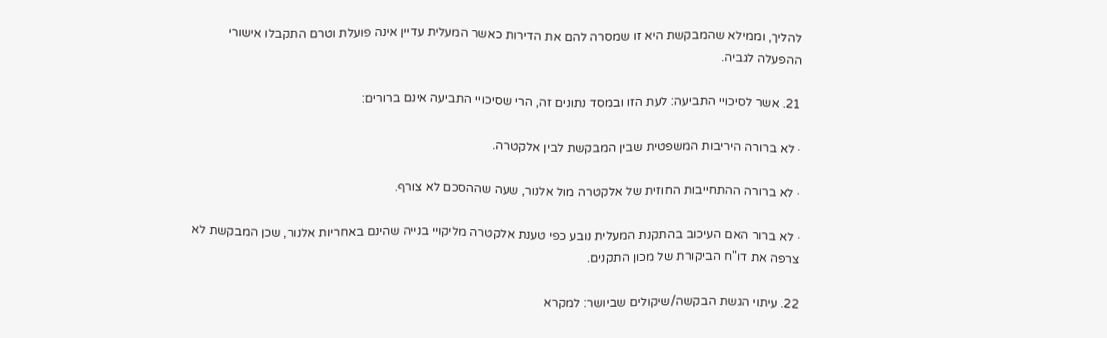להליך, וממילא שהמבקשת היא זו שמסרה להם את הדירות כאשר המעלית עדיין אינה פועלת וטרם התקבלו אישורי ההפעלה לגביה.

21. אשר לסיכויי התביעה: לעת הזו ובמסד נתונים זה, הרי שסיכויי התביעה אינם ברורים:

· לא ברורה היריבות המשפטית שבין המבקשת לבין אלקטרה.

· לא ברורה ההתחייבות החוזית של אלקטרה מול אלנור, שעה שההסכם לא צורף.

· לא ברור האם העיכוב בהתקנת המעלית נובע כפי טענת אלקטרה מליקויי בנייה שהינם באחריות אלנור, שכן המבקשת לא צרפה את דו"ח הביקורת של מכון התקנים.

22. עיתוי הגשת הבקשה/שיקולים שביושר: למקרא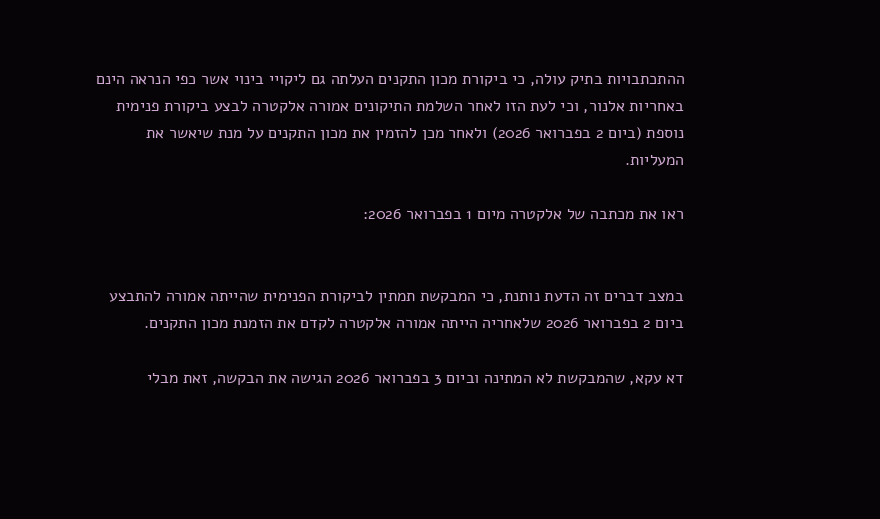ההתכתבויות בתיק עולה, כי ביקורת מכון התקנים העלתה גם ליקויי בינוי אשר כפי הנראה הינם באחריות אלנור, וכי לעת הזו לאחר השלמת התיקונים אמורה אלקטרה לבצע ביקורת פנימית נוספת (ביום 2 בפברואר 2026) ולאחר מכן להזמין את מכון התקנים על מנת שיאשר את המעליות.

ראו את מכתבה של אלקטרה מיום 1 בפברואר 2026:


במצב דברים זה הדעת נותנת, כי המבקשת תמתין לביקורת הפנימית שהייתה אמורה להתבצע ביום 2 בפברואר 2026 שלאחריה הייתה אמורה אלקטרה לקדם את הזמנת מכון התקנים.

דא עקא, שהמבקשת לא המתינה וביום 3 בפברואר 2026 הגישה את הבקשה, זאת מבלי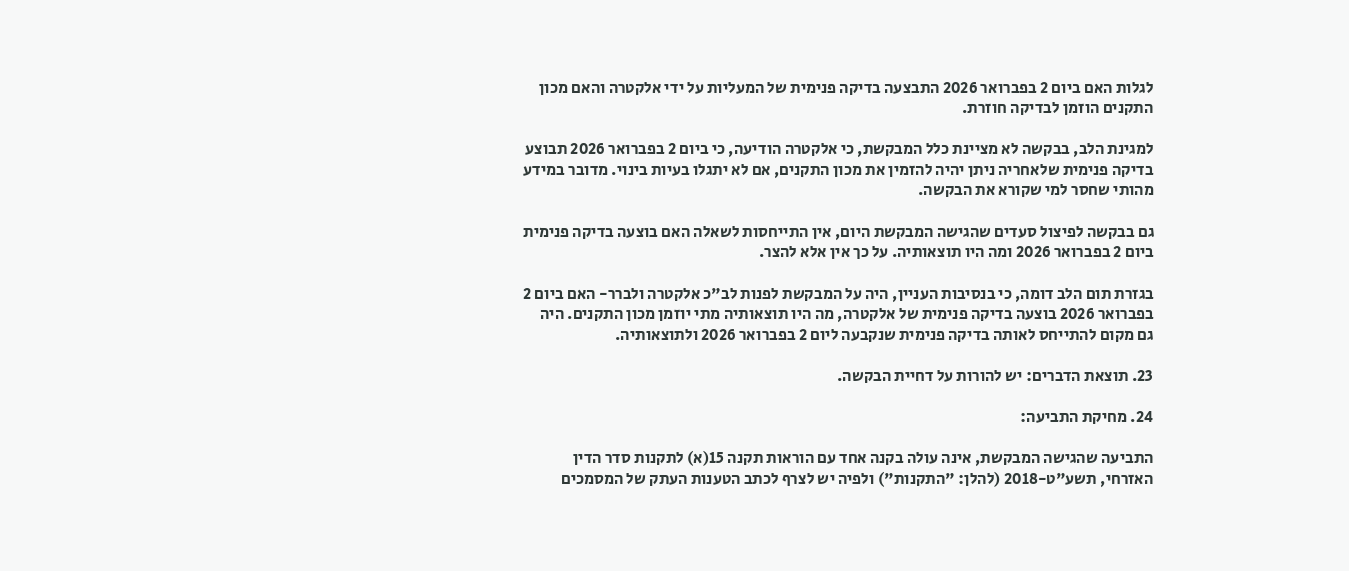לגלות האם ביום 2 בפברואר 2026 התבצעה בדיקה פנימית של המעליות על ידי אלקטרה והאם מכון התקנים הוזמן לבדיקה חוזרת.

למגינת הלב, בבקשה לא מציינת כלל המבקשת, כי אלקטרה הודיעה, כי ביום 2 בפברואר 2026 תבוצע בדיקה פנימית שלאחריה ניתן יהיה להזמין את מכון התקנים, אם לא יתגלו בעיות בינוי. מדובר במידע מהותי שחסר למי שקורא את הבקשה.

גם בבקשה לפיצול סעדים שהגישה המבקשת היום, אין התייחסות לשאלה האם בוצעה בדיקה פנימית ביום 2 בפברואר 2026 ומה היו תוצאותיה. על כך אין אלא להצר.

בגזרת תום הלב דומה, כי בנסיבות העניין, היה על המבקשת לפנות לב"כ אלקטרה ולברר- האם ביום 2 בפברואר 2026 בוצעה בדיקה פנימית של אלקטרה, מה היו תוצאותיה מתי יוזמן מכון התקנים. היה גם מקום להתייחס לאותה בדיקה פנימית שנקבעה ליום 2 בפברואר 2026 ולתוצאותיה.

23. תוצאת הדברים: יש להורות על דחיית הבקשה.

24. מחיקת התביעה:

התביעה שהגישה המבקשת, אינה עולה בקנה אחד עם הוראות תקנה 15(א) לתקנות סדר הדין האזרחי, תשע"ט-2018 (להלן: "התקנות") ולפיה יש לצרף לכתב הטענות העתק של המסמכים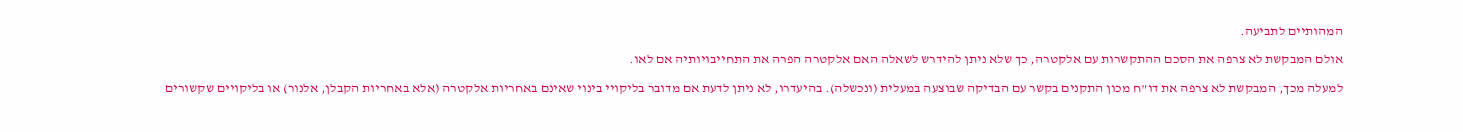המהותיים לתביעה.

אולם המבקשת לא צרפה את הסכם ההתקשרות עם אלקטרה, כך שלא ניתן להידרש לשאלה האם אלקטרה הפרה את התחייבויותיה אם לאו.

למעלה מכך, המבקשת לא צרפה את דו"ח מכון התקנים בקשר עם הבדיקה שבוצעה במעלית (ונכשלה). בהיעדרו, לא ניתן לדעת אם מדובר בליקויי בינוי שאינם באחריות אלקטרה (אלא באחריות הקבלן, אלנור) או בליקויים שקשורים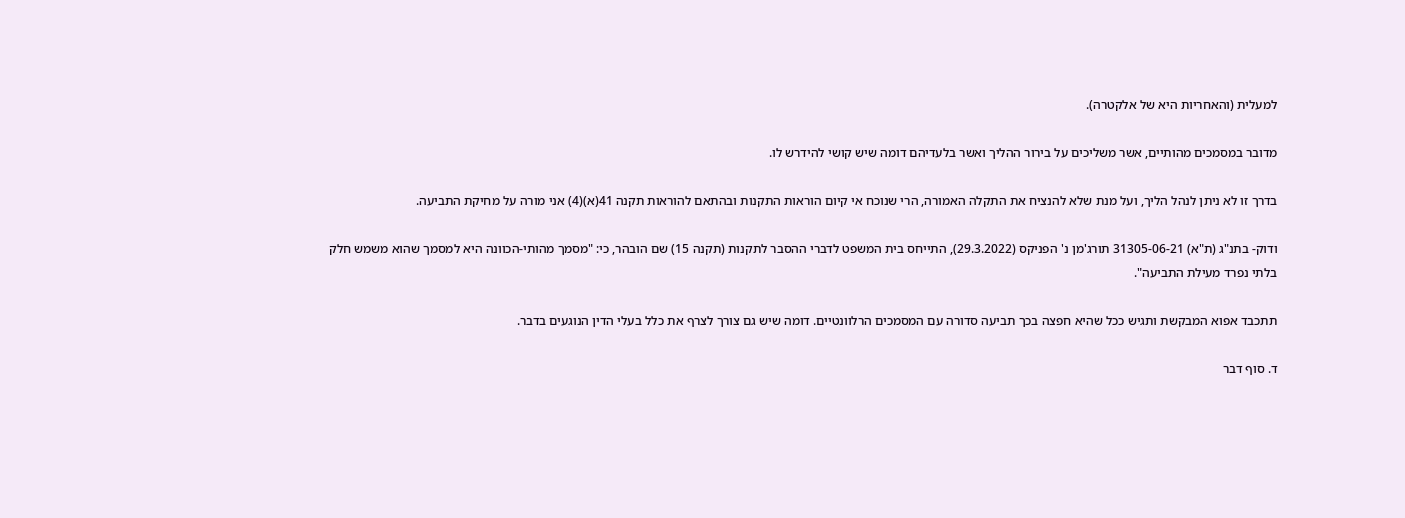למעלית (והאחריות היא של אלקטרה).

מדובר במסמכים מהותיים, אשר משליכים על בירור ההליך ואשר בלעדיהם דומה שיש קושי להידרש לו.

בדרך זו לא ניתן לנהל הליך, ועל מנת שלא להנציח את התקלה האמורה, הרי שנוכח אי קיום הוראות התקנות ובהתאם להוראות תקנה 41(א)(4) אני מורה על מחיקת התביעה.

ודוק- בתנ"ג (ת"א) 31305-06-21 תורג'מן נ' הפניקס (29.3.2022), התייחס בית המשפט לדברי ההסבר לתקנות (תקנה 15) שם הובהר, כי: "מסמך מהותי-הכוונה היא למסמך שהוא משמש חלק בלתי נפרד מעילת התביעה".

תתכבד אפוא המבקשת ותגיש ככל שהיא חפצה בכך תביעה סדורה עם המסמכים הרלוונטיים. דומה שיש גם צורך לצרף את כלל בעלי הדין הנוגעים בדבר.

ד. סוף דבר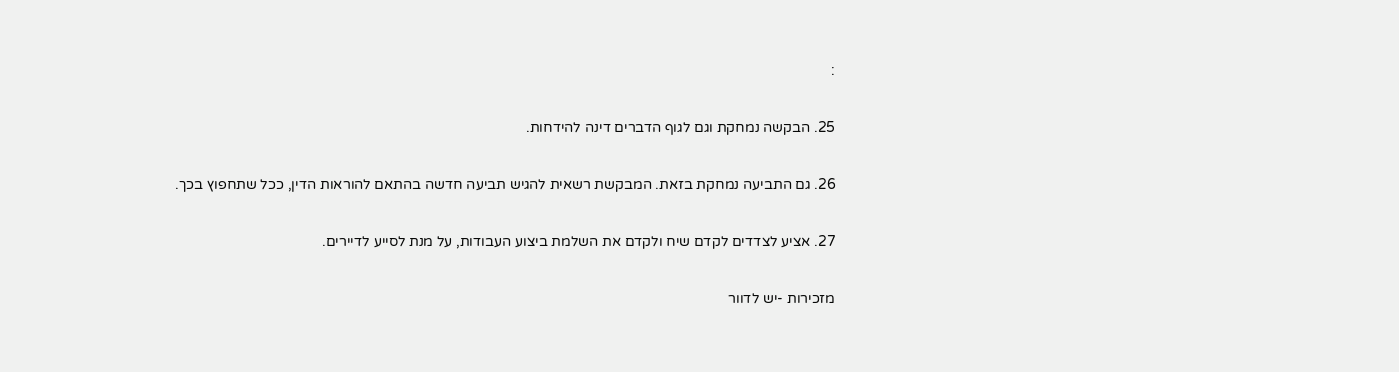:

25. הבקשה נמחקת וגם לגוף הדברים דינה להידחות.

26. גם התביעה נמחקת בזאת. המבקשת רשאית להגיש תביעה חדשה בהתאם להוראות הדין, ככל שתחפוץ בכך.

27. אציע לצדדים לקדם שיח ולקדם את השלמת ביצוע העבודות, על מנת לסייע לדיירים.

מזכירות -יש לדוור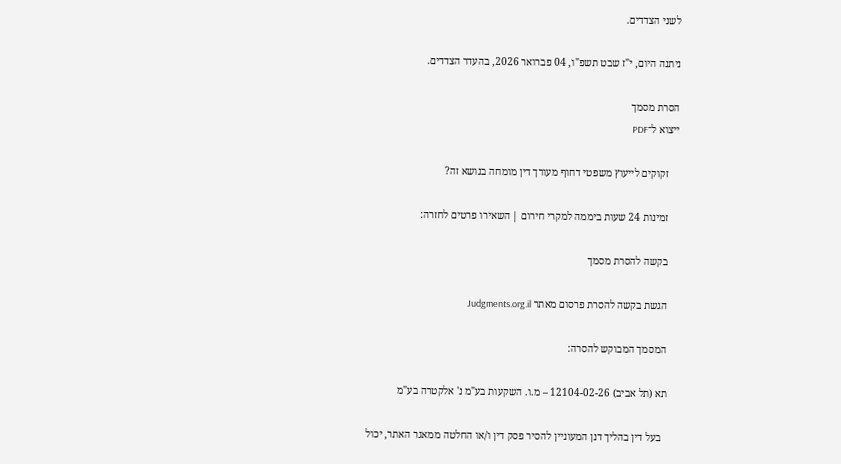לשני הצדדים.

ניתנה היום, י"ז שבט תשפ"ו, 04 פברואר 2026, בהעדר הצדדים.

הסרת מסמך
ייצוא ל־PDF

    זקוקים לייעוץ משפטי דחוף מעורך דין מומחה בנושא זה?

    זמינות 24 שעות ביממה למקרי חירום | השאירו פרטים לחזרה:

    בקשה להסרת מסמך

    הגשת בקשה להסרת פרסום מאתר Judgments.org.il

    המסמך המבוקש להסרה:

    תא (תל אביב) 12104-02-26 – מ.ו. השקעות בע"מ נ' אלקטרה בע"מ

      בעל דין בהליך דנן המעוניין להסיר פסק דין ו/או החלטה ממאגר האתר, יכול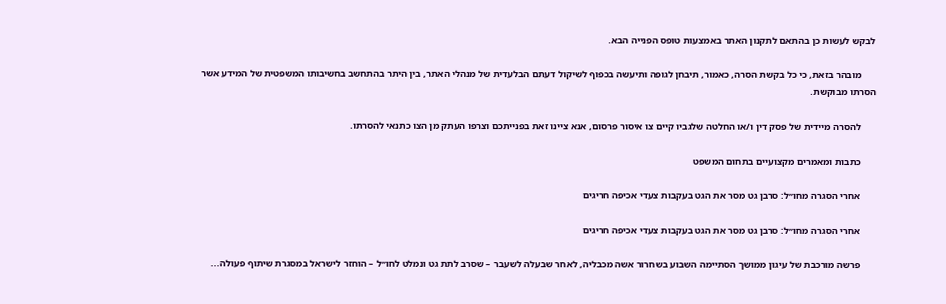לבקש לעשות כן בהתאם לתקנון האתר באמצעות טופס הפנייה הבא.

      מובהר בזאת, כי כל בקשת הסרה, כאמור, תיבחן לגופה ותיעשה בכפוף לשיקול דעתם הבלעדית של מנהלי האתר, בין היתר בהתחשב בחשיבותו המשפטית של המידע אשר הסרתו מבוקשת.

      להסרה מיידית של פסק דין ו/או החלטה שלגביו קיים צו איסור פרסום, אנא ציינו זאת בפנייתכם וצרפו העתק מן הצו כתנאי להסרתו.

      כתבות ומאמרים מקצועיים בתחום המשפט

      אחרי הסגרה מחו״ל: סרבן גט מסר את הגט בעקבות צעדי אכיפה חריגים

      אחרי הסגרה מחו״ל: סרבן גט מסר את הגט בעקבות צעדי אכיפה חריגים

      פרשה מורכבת של עיגון ממושך הסתיימה השבוע בשחרור אשה מכבליה, לאחר שבעלה לשעבר – שסרב לתת גט ונמלט לחו״ל – הוחזר לישראל במסגרת שיתוף פעולה...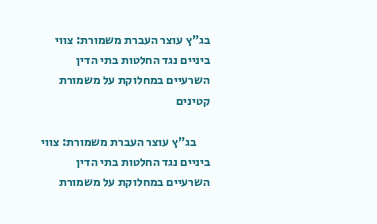בג"ץ עוצר העברת משמורת: צווי ביניים נגד החלטות בתי הדין השרעיים במחלוקת על משמורת קטינים

      בג"ץ עוצר העברת משמורת: צווי ביניים נגד החלטות בתי הדין השרעיים במחלוקת על משמורת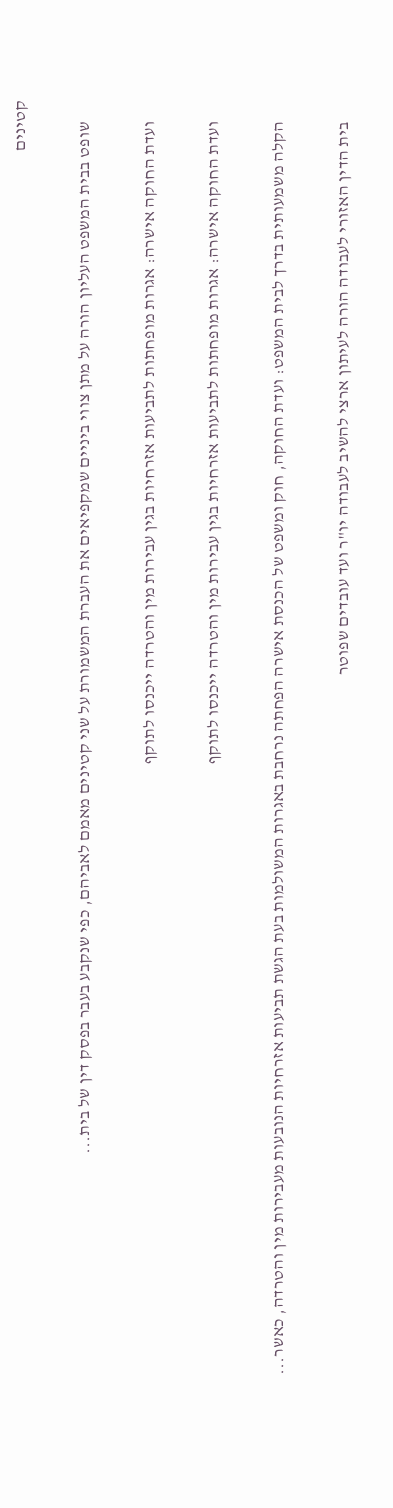קטינים

      שופט בבית המשפט העליון הורה על מתן צווי ביניים שמקפיאים את העברת המשמורת על שני קטינים מאמם לאביהם, כפי שנקבע בעבר בפסק דין של בית...

      ועדת החוקה אישרה: אגרות מופחתות לתביעות אזרחיות בגין עבירות מין והטרדה ייכנסו לתוקף

      ועדת החוקה אישרה: אגרות מופחתות לתביעות אזרחיות בגין עבירות מין והטרדה ייכנסו לתוקף

      הקלה משמעותית בדרך לבית המשפט: ועדת החוקה, חוק ומשפט של הכנסת אישרה הפחתה נרחבת באגרות המשולמות בעת הגשת תביעות אזרחיות הנובעות מעבירות מין והטרדה, כאשר...

      בית הדין האזורי לעבודה הורה לעיתון ארצי להשיב לעבודה יו"ר ועד עובדים שפוטר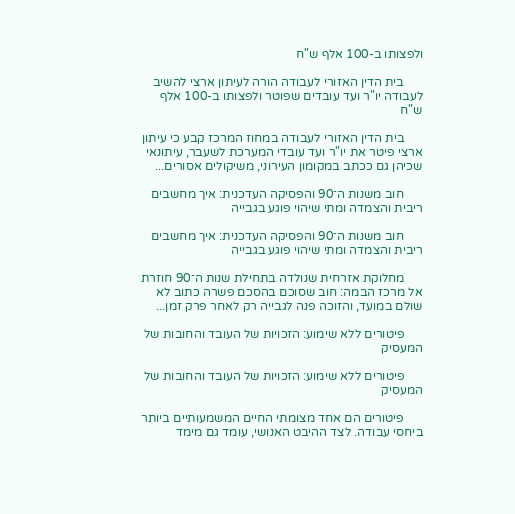ולפצותו ב-100 אלף ש"ח

      בית הדין האזורי לעבודה הורה לעיתון ארצי להשיב לעבודה יו"ר ועד עובדים שפוטר ולפצותו ב-100 אלף ש"ח

      בית הדין האזורי לעבודה במחוז המרכז קבע כי עיתון ארצי פיטר את יו"ר ועד עובדי המערכת לשעבר, עיתונאי שכיהן גם ככתב במקומון העירוני, משיקולים אסורים...

      חוב משנות ה־90 והפסיקה העדכנית: איך מחשבים ריבית והצמדה ומתי שיהוי פוגע בגבייה

      חוב משנות ה־90 והפסיקה העדכנית: איך מחשבים ריבית והצמדה ומתי שיהוי פוגע בגבייה

      מחלוקת אזרחית שנולדה בתחילת שנות ה־90 חוזרת אל מרכז הבמה: חוב שסוכם בהסכם פשרה כתוב לא שולם במועד, והזוכה פנה לגבייה רק לאחר פרק זמן...

      פיטורים ללא שימוע: הזכויות של העובד והחובות של המעסיק

      פיטורים ללא שימוע: הזכויות של העובד והחובות של המעסיק

      פיטורים הם אחד מצומתי החיים המשמעותיים ביותר ביחסי עבודה. לצד ההיבט האנושי, עומד גם מימד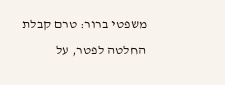משפטי ברור: טרם קבלת החלטה לפטר, על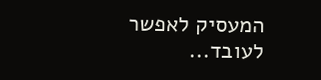המעסיק לאפשר לעובד...